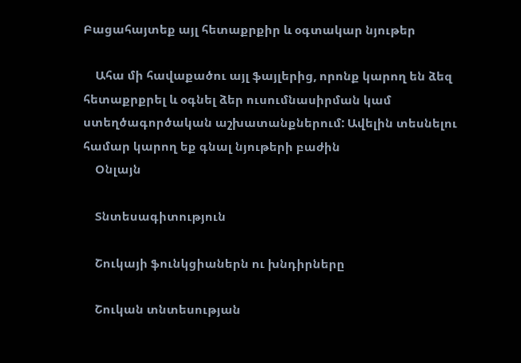Բացահայտեք այլ հետաքրքիր և օգտակար նյութեր

    Ահա մի հավաքածու այլ ֆայլերից, որոնք կարող են ձեզ հետաքրքրել և օգնել ձեր ուսումնասիրման կամ ստեղծագործական աշխատանքներում: Ավելին տեսնելու համար կարող եք գնալ նյութերի բաժին
    Օնլայն

    Տնտեսագիտություն

    Շուկայի ֆունկցիաներն ու խնդիրները

    Շուկան տնտեսության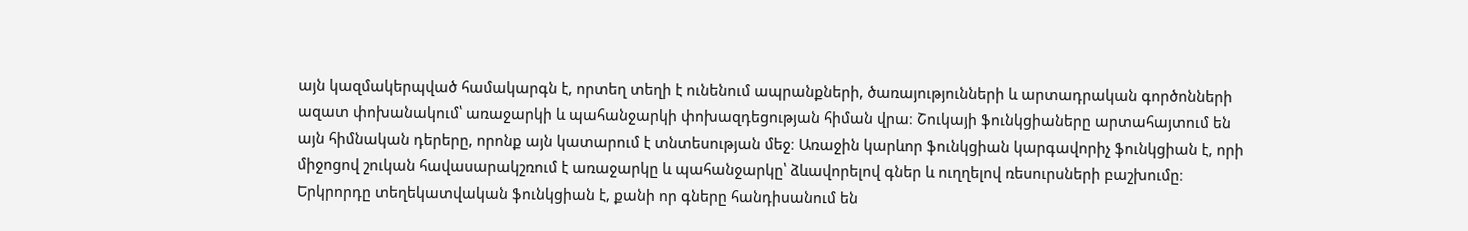այն կազմակերպված համակարգն է, որտեղ տեղի է ունենում ապրանքների, ծառայությունների և արտադրական գործոնների ազատ փոխանակում՝ առաջարկի և պահանջարկի փոխազդեցության հիման վրա։ Շուկայի ֆունկցիաները արտահայտում են այն հիմնական դերերը, որոնք այն կատարում է տնտեսության մեջ։ Առաջին կարևոր ֆունկցիան կարգավորիչ ֆունկցիան է, որի միջոցով շուկան հավասարակշռում է առաջարկը և պահանջարկը՝ ձևավորելով գներ և ուղղելով ռեսուրսների բաշխումը։ Երկրորդը տեղեկատվական ֆունկցիան է, քանի որ գները հանդիսանում են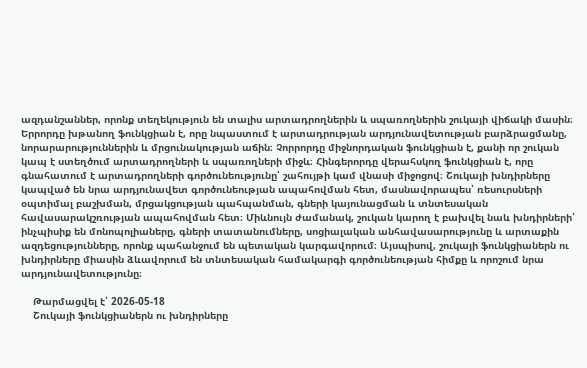ազդանշաններ, որոնք տեղեկություն են տալիս արտադրողներին և սպառողներին շուկայի վիճակի մասին։ Երրորդը խթանող ֆունկցիան է, որը նպաստում է արտադրության արդյունավետության բարձրացմանը, նորարարություններին և մրցունակության աճին։ Չորրորդը միջնորդական ֆունկցիան է, քանի որ շուկան կապ է ստեղծում արտադրողների և սպառողների միջև։ Հինգերորդը վերահսկող ֆունկցիան է, որը գնահատում է արտադրողների գործունեությունը՝ շահույթի կամ վնասի միջոցով։ Շուկայի խնդիրները կապված են նրա արդյունավետ գործունեության ապահովման հետ, մասնավորապես՝ ռեսուրսների օպտիմալ բաշխման, մրցակցության պահպանման, գների կայունացման և տնտեսական հավասարակշռության ապահովման հետ։ Միևնույն ժամանակ, շուկան կարող է բախվել նաև խնդիրների՝ ինչպիսիք են մոնոպոլիաները, գների տատանումները, սոցիալական անհավասարությունը և արտաքին ազդեցությունները, որոնք պահանջում են պետական կարգավորում։ Այսպիսով, շուկայի ֆունկցիաներն ու խնդիրները միասին ձևավորում են տնտեսական համակարգի գործունեության հիմքը և որոշում նրա արդյունավետությունը։

    Թարմացվել է՝ 2026-05-18
    Շուկայի ֆունկցիաներն ու խնդիրները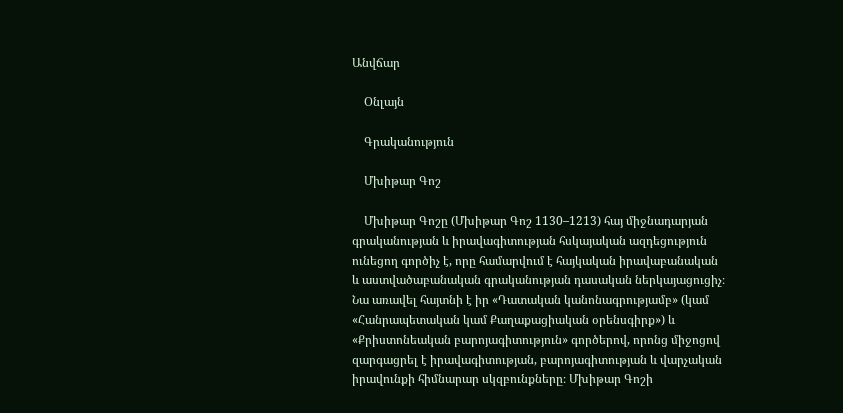Անվճար

    Օնլայն

    Գրականություն

    Մխիթար Գոշ

    Մխիթար Գոշը (Մխիթար Գոշ 1130–1213) հայ միջնադարյան գրականության և իրավագիտության հսկայական ազդեցություն ունեցող գործիչ է, որը համարվում է հայկական իրավաբանական և աստվածաբանական գրականության դասական ներկայացուցիչ։ Նա առավել հայտնի է իր «Դատական կանոնագրությամբ» (կամ «Հանրապետական կամ Քաղաքացիական օրենսգիրք») և «Քրիստոնեական բարոյագիտություն» գործերով, որոնց միջոցով զարգացրել է իրավագիտության, բարոյագիտության և վարչական իրավունքի հիմնարար սկզբունքները։ Մխիթար Գոշի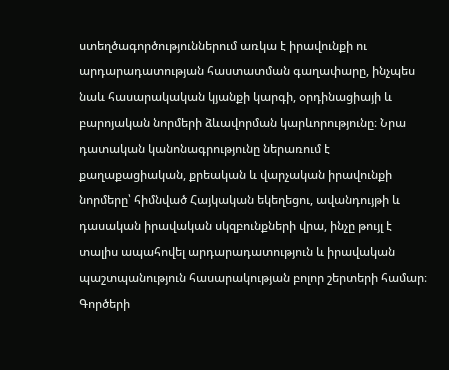ստեղծագործություններում առկա է իրավունքի ու արդարադատության հաստատման գաղափարը, ինչպես նաև հասարակական կյանքի կարգի, օրդինացիայի և բարոյական նորմերի ձևավորման կարևորությունը։ Նրա դատական կանոնագրությունը ներառում է քաղաքացիական, քրեական և վարչական իրավունքի նորմերը՝ հիմնված Հայկական եկեղեցու, ավանդույթի և դասական իրավական սկզբունքների վրա, ինչը թույլ է տալիս ապահովել արդարադատություն և իրավական պաշտպանություն հասարակության բոլոր շերտերի համար։ Գործերի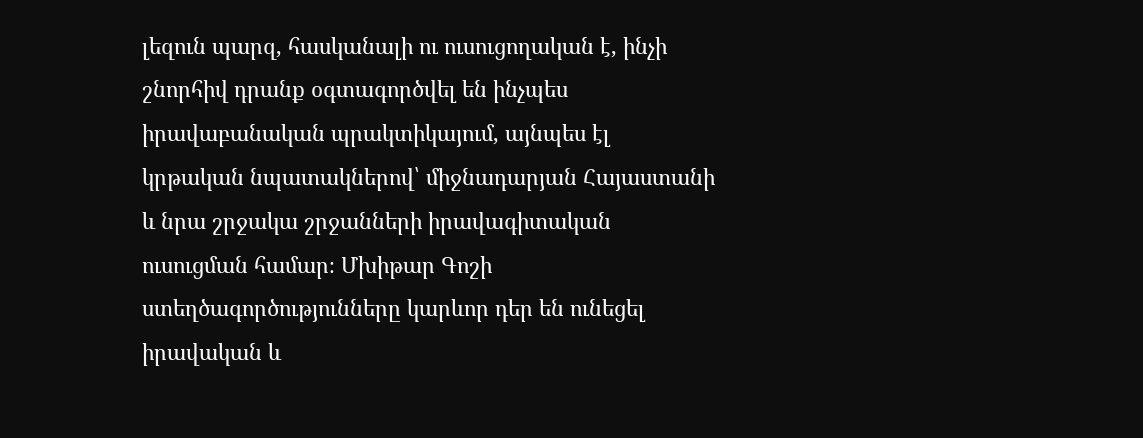լեզուն պարզ, հասկանալի ու ուսուցողական է, ինչի շնորհիվ դրանք օգտագործվել են ինչպես իրավաբանական պրակտիկայում, այնպես էլ կրթական նպատակներով՝ միջնադարյան Հայաստանի և նրա շրջակա շրջանների իրավագիտական ուսուցման համար։ Մխիթար Գոշի ստեղծագործությունները կարևոր դեր են ունեցել իրավական և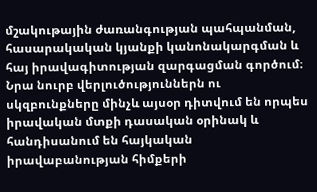մշակութային ժառանգության պահպանման, հասարակական կյանքի կանոնակարգման և հայ իրավագիտության զարգացման գործում։ Նրա նուրբ վերլուծություններն ու սկզբունքները մինչև այսօր դիտվում են որպես իրավական մտքի դասական օրինակ և հանդիսանում են հայկական իրավաբանության հիմքերի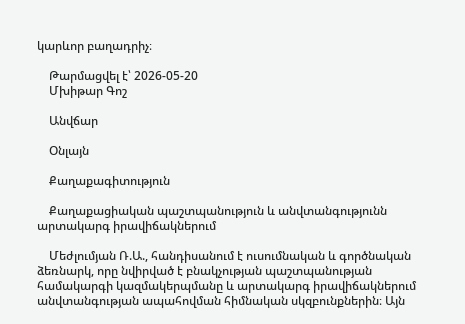կարևոր բաղադրիչ։

    Թարմացվել է՝ 2026-05-20
    Մխիթար Գոշ

    Անվճար

    Օնլայն

    Քաղաքագիտություն

    Քաղաքացիական պաշտպանություն և անվտանգությունն արտակարգ իրավիճակներում

    Մեժլումյան Ռ.Ա., հանդիսանում է ուսումնական և գործնական ձեռնարկ, որը նվիրված է բնակչության պաշտպանության համակարգի կազմակերպմանը և արտակարգ իրավիճակներում անվտանգության ապահովման հիմնական սկզբունքներին։ Այն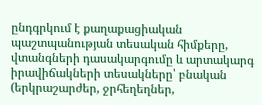ընդգրկում է քաղաքացիական պաշտպանության տեսական հիմքերը, վտանգների դասակարգումը և արտակարգ իրավիճակների տեսակները՝ բնական (երկրաշարժեր, ջրհեղեղներ,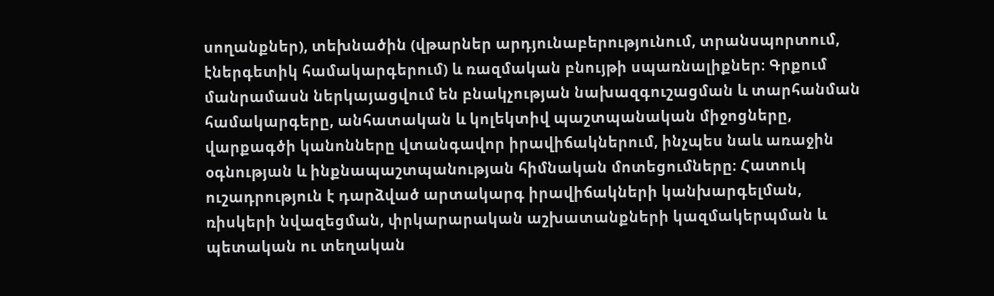սողանքներ), տեխնածին (վթարներ արդյունաբերությունում, տրանսպորտում, էներգետիկ համակարգերում) և ռազմական բնույթի սպառնալիքներ։ Գրքում մանրամասն ներկայացվում են բնակչության նախազգուշացման և տարհանման համակարգերը, անհատական և կոլեկտիվ պաշտպանական միջոցները, վարքագծի կանոնները վտանգավոր իրավիճակներում, ինչպես նաև առաջին օգնության և ինքնապաշտպանության հիմնական մոտեցումները։ Հատուկ ուշադրություն է դարձված արտակարգ իրավիճակների կանխարգելման, ռիսկերի նվազեցման, փրկարարական աշխատանքների կազմակերպման և պետական ու տեղական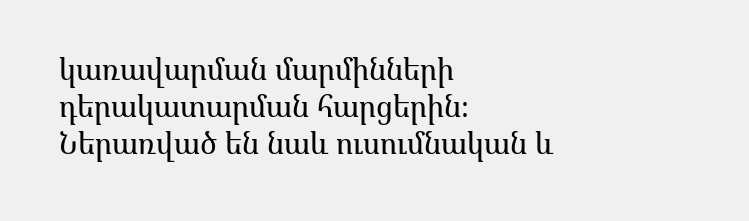կառավարման մարմինների դերակատարման հարցերին։ Ներառված են նաև ուսումնական և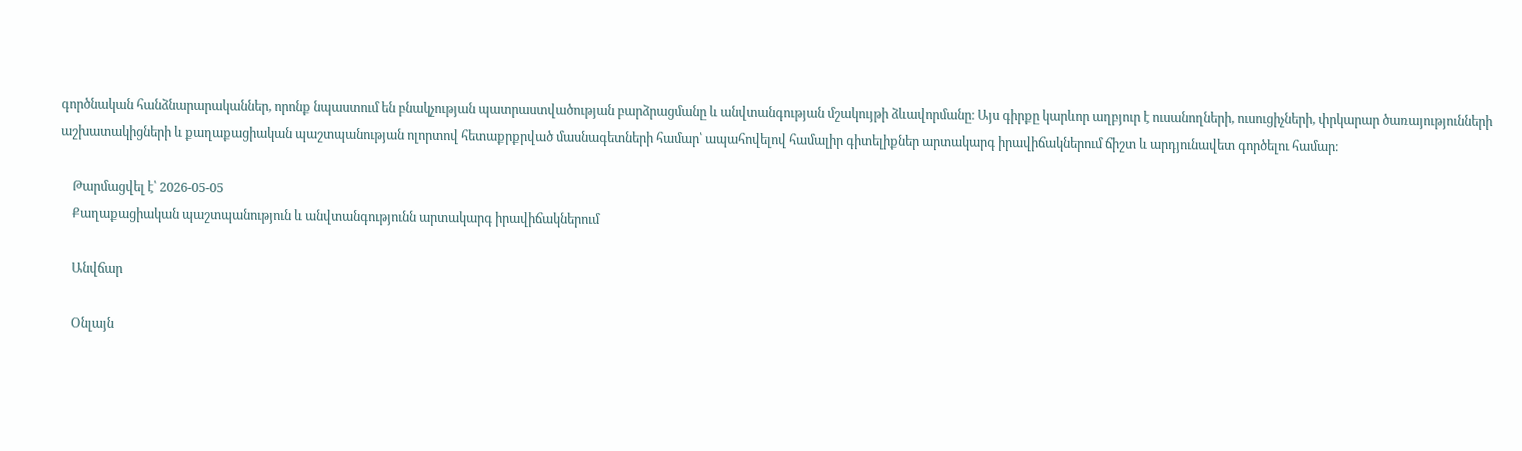գործնական հանձնարարականներ, որոնք նպաստում են բնակչության պատրաստվածության բարձրացմանը և անվտանգության մշակույթի ձևավորմանը։ Այս գիրքը կարևոր աղբյուր է ուսանողների, ուսուցիչների, փրկարար ծառայությունների աշխատակիցների և քաղաքացիական պաշտպանության ոլորտով հետաքրքրված մասնագետների համար՝ ապահովելով համալիր գիտելիքներ արտակարգ իրավիճակներում ճիշտ և արդյունավետ գործելու համար։

    Թարմացվել է՝ 2026-05-05
    Քաղաքացիական պաշտպանություն և անվտանգությունն արտակարգ իրավիճակներում

    Անվճար

    Օնլայն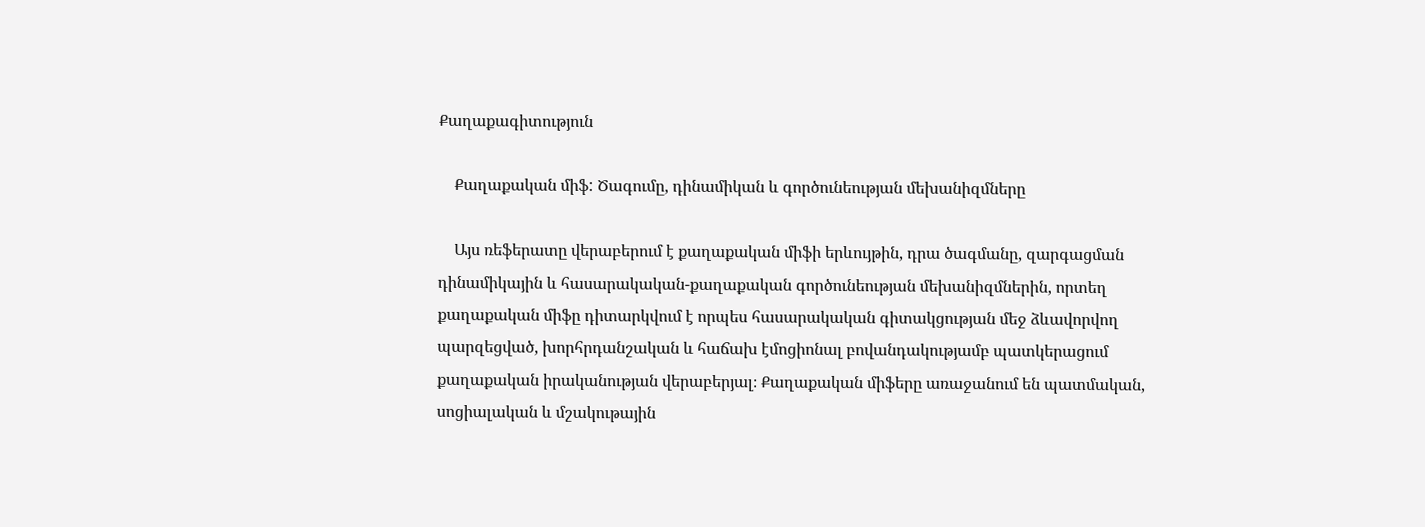Քաղաքագիտություն

    Քաղաքական միֆ: Ծագումը, դինամիկան և գործունեության մեխանիզմները

    Այս ռեֆերատը վերաբերում է քաղաքական միֆի երևույթին, դրա ծագմանը, զարգացման դինամիկային և հասարակական-քաղաքական գործունեության մեխանիզմներին, որտեղ քաղաքական միֆը դիտարկվում է որպես հասարակական գիտակցության մեջ ձևավորվող պարզեցված, խորհրդանշական և հաճախ էմոցիոնալ բովանդակությամբ պատկերացում քաղաքական իրականության վերաբերյալ։ Քաղաքական միֆերը առաջանում են պատմական, սոցիալական և մշակութային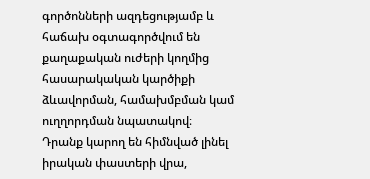գործոնների ազդեցությամբ և հաճախ օգտագործվում են քաղաքական ուժերի կողմից հասարակական կարծիքի ձևավորման, համախմբման կամ ուղղորդման նպատակով։ Դրանք կարող են հիմնված լինել իրական փաստերի վրա,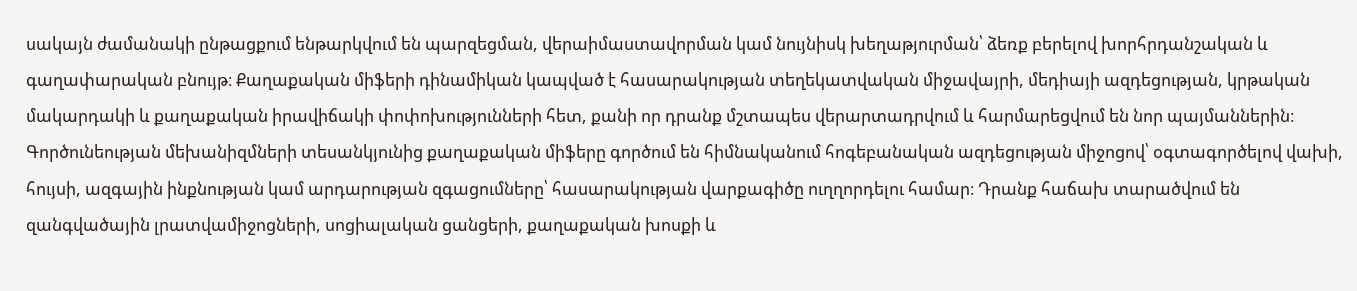սակայն ժամանակի ընթացքում ենթարկվում են պարզեցման, վերաիմաստավորման կամ նույնիսկ խեղաթյուրման՝ ձեռք բերելով խորհրդանշական և գաղափարական բնույթ։ Քաղաքական միֆերի դինամիկան կապված է հասարակության տեղեկատվական միջավայրի, մեդիայի ազդեցության, կրթական մակարդակի և քաղաքական իրավիճակի փոփոխությունների հետ, քանի որ դրանք մշտապես վերարտադրվում և հարմարեցվում են նոր պայմաններին։ Գործունեության մեխանիզմների տեսանկյունից քաղաքական միֆերը գործում են հիմնականում հոգեբանական ազդեցության միջոցով՝ օգտագործելով վախի, հույսի, ազգային ինքնության կամ արդարության զգացումները՝ հասարակության վարքագիծը ուղղորդելու համար։ Դրանք հաճախ տարածվում են զանգվածային լրատվամիջոցների, սոցիալական ցանցերի, քաղաքական խոսքի և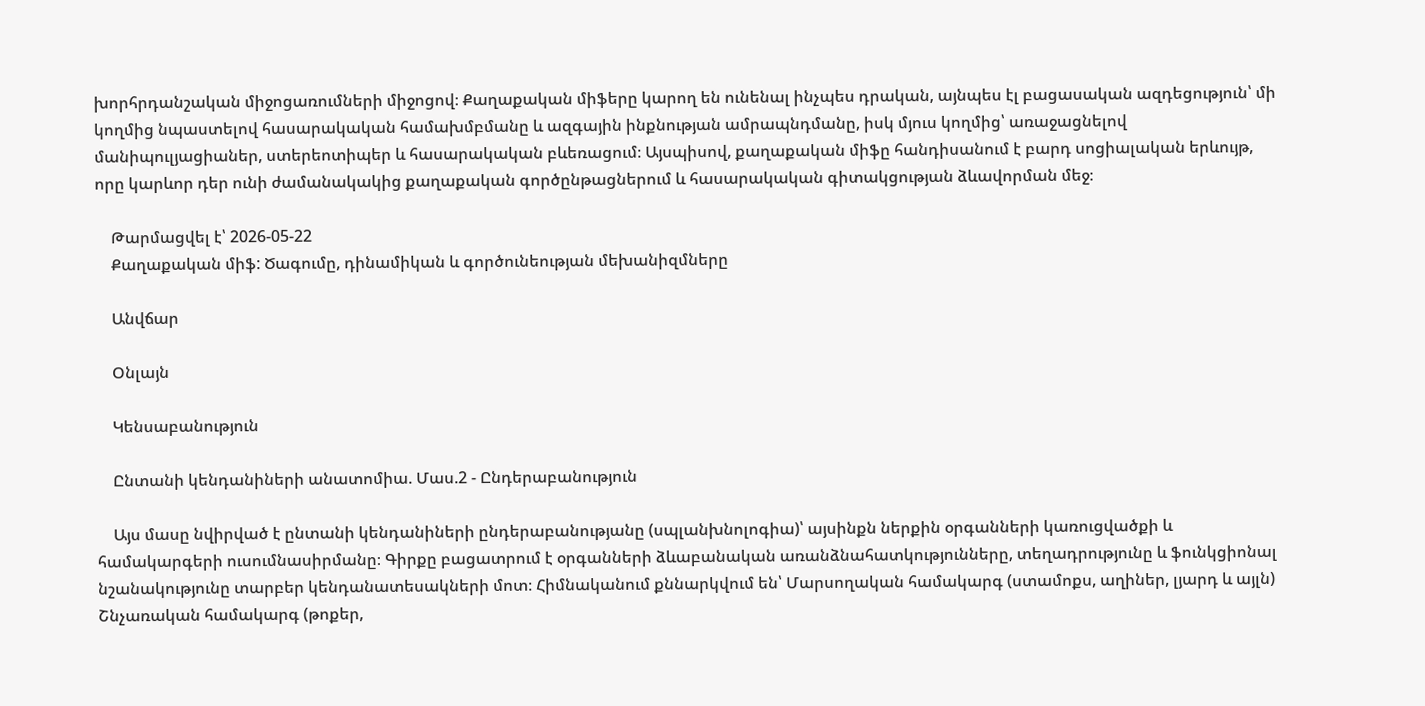խորհրդանշական միջոցառումների միջոցով։ Քաղաքական միֆերը կարող են ունենալ ինչպես դրական, այնպես էլ բացասական ազդեցություն՝ մի կողմից նպաստելով հասարակական համախմբմանը և ազգային ինքնության ամրապնդմանը, իսկ մյուս կողմից՝ առաջացնելով մանիպուլյացիաներ, ստերեոտիպեր և հասարակական բևեռացում։ Այսպիսով, քաղաքական միֆը հանդիսանում է բարդ սոցիալական երևույթ, որը կարևոր դեր ունի ժամանակակից քաղաքական գործընթացներում և հասարակական գիտակցության ձևավորման մեջ։

    Թարմացվել է՝ 2026-05-22
    Քաղաքական միֆ: Ծագումը, դինամիկան և գործունեության մեխանիզմները

    Անվճար

    Օնլայն

    Կենսաբանություն

    Ընտանի կենդանիների անատոմիա. Մաս.2 - Ընդերաբանություն

    Այս մասը նվիրված է ընտանի կենդանիների ընդերաբանությանը (սպլանխնոլոգիա)՝ այսինքն ներքին օրգանների կառուցվածքի և համակարգերի ուսումնասիրմանը։ Գիրքը բացատրում է օրգանների ձևաբանական առանձնահատկությունները, տեղադրությունը և ֆունկցիոնալ նշանակությունը տարբեր կենդանատեսակների մոտ։ Հիմնականում քննարկվում են՝ Մարսողական համակարգ (ստամոքս, աղիներ, լյարդ և այլն) Շնչառական համակարգ (թոքեր,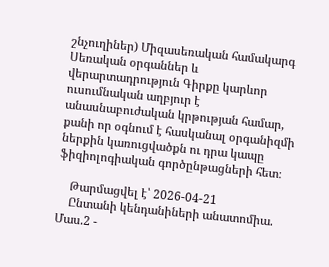շնչուղիներ) Միզասեռական համակարգ Սեռական օրգաններ և վերարտադրություն Գիրքը կարևոր ուսումնական աղբյուր է անասնաբուժական կրթության համար, քանի որ օգնում է հասկանալ օրգանիզմի ներքին կառուցվածքն ու դրա կապը ֆիզիոլոգիական գործընթացների հետ։

    Թարմացվել է՝ 2026-04-21
    Ընտանի կենդանիների անատոմիա. Մաս.2 -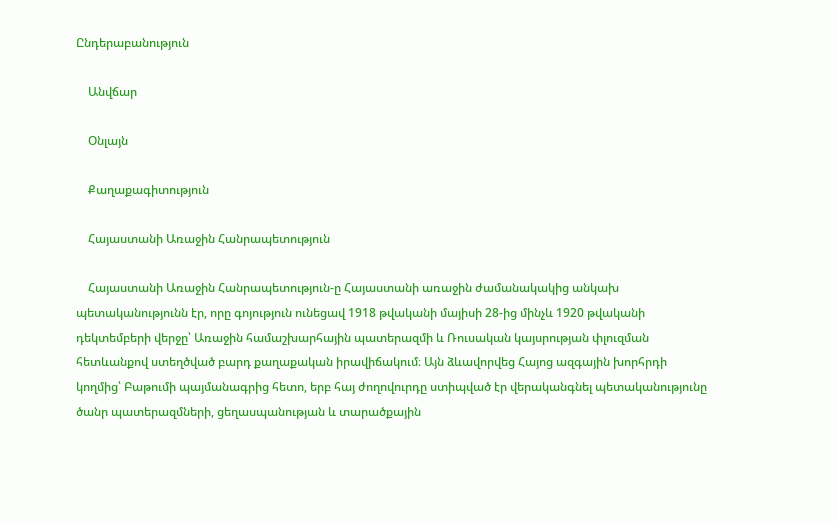Ընդերաբանություն

    Անվճար

    Օնլայն

    Քաղաքագիտություն

    Հայաստանի Առաջին Հանրապետություն

    Հայաստանի Առաջին Հանրապետություն-ը Հայաստանի առաջին ժամանակակից անկախ պետականությունն էր, որը գոյություն ունեցավ 1918 թվականի մայիսի 28-ից մինչև 1920 թվականի դեկտեմբերի վերջը՝ Առաջին համաշխարհային պատերազմի և Ռուսական կայսրության փլուզման հետևանքով ստեղծված բարդ քաղաքական իրավիճակում։ Այն ձևավորվեց Հայոց ազգային խորհրդի կողմից՝ Բաթումի պայմանագրից հետո, երբ հայ ժողովուրդը ստիպված էր վերականգնել պետականությունը ծանր պատերազմների, ցեղասպանության և տարածքային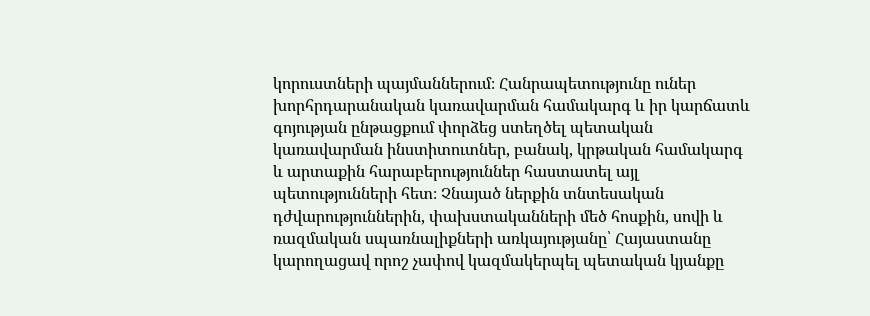կորուստների պայմաններում։ Հանրապետությունը ուներ խորհրդարանական կառավարման համակարգ և իր կարճատև գոյության ընթացքում փորձեց ստեղծել պետական կառավարման ինստիտուտներ, բանակ, կրթական համակարգ և արտաքին հարաբերություններ հաստատել այլ պետությունների հետ։ Չնայած ներքին տնտեսական դժվարություններին, փախստականների մեծ հոսքին, սովի և ռազմական սպառնալիքների առկայությանը՝ Հայաստանը կարողացավ որոշ չափով կազմակերպել պետական կյանքը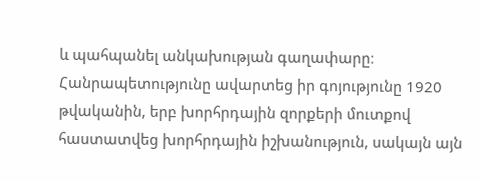և պահպանել անկախության գաղափարը։ Հանրապետությունը ավարտեց իր գոյությունը 1920 թվականին, երբ խորհրդային զորքերի մուտքով հաստատվեց խորհրդային իշխանություն, սակայն այն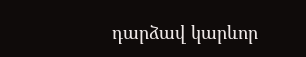դարձավ կարևոր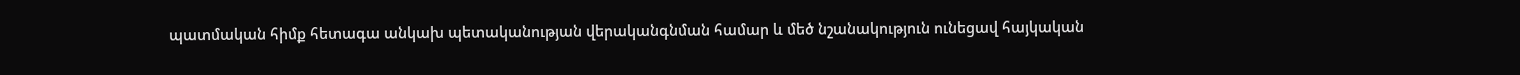պատմական հիմք հետագա անկախ պետականության վերականգնման համար և մեծ նշանակություն ունեցավ հայկական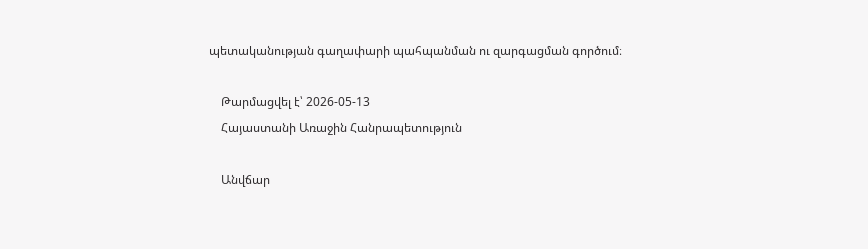պետականության գաղափարի պահպանման ու զարգացման գործում։

    Թարմացվել է՝ 2026-05-13
    Հայաստանի Առաջին Հանրապետություն

    Անվճար